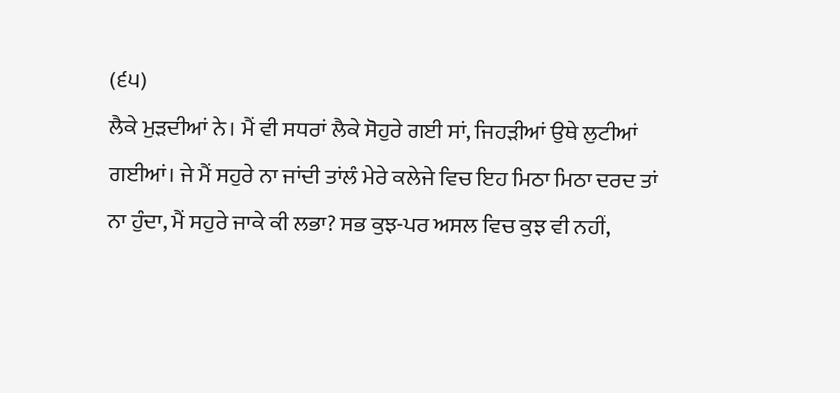(੬੫)
ਲੈਕੇ ਮੁੜਦੀਆਂ ਨੇ। ਮੈਂ ਵੀ ਸਧਰਾਂ ਲੈਕੇ ਸੋਹੁਰੇ ਗਈ ਸਾਂ, ਜਿਹੜੀਆਂ ਉਥੇ ਲੁਟੀਆਂ ਗਈਆਂ। ਜੇ ਮੈਂ ਸਹੁਰੇ ਨਾ ਜਾਂਦੀ ਤਾਂਲੰ ਮੇਰੇ ਕਲੇਜੇ ਵਿਚ ਇਹ ਮਿਠਾ ਮਿਠਾ ਦਰਦ ਤਾਂ ਨਾ ਹੁੰਦਾ, ਮੈਂ ਸਹੁਰੇ ਜਾਕੇ ਕੀ ਲਭਾ? ਸਭ ਕੁਝ-ਪਰ ਅਸਲ ਵਿਚ ਕੁਝ ਵੀ ਨਹੀਂ,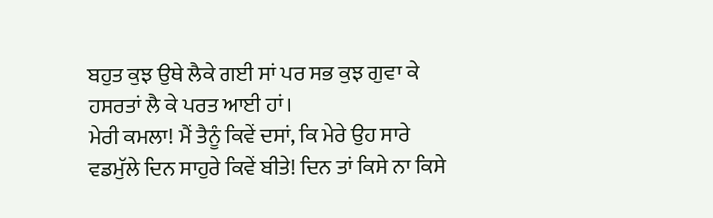ਬਹੁਤ ਕੁਝ ਉਥੇ ਲੈਕੇ ਗਈ ਸਾਂ ਪਰ ਸਭ ਕੁਝ ਗੁਵਾ ਕੇ ਹਸਰਤਾਂ ਲੈ ਕੇ ਪਰਤ ਆਈ ਹਾਂ।
ਮੇਰੀ ਕਮਲਾ! ਮੈਂ ਤੈਨੂੰ ਕਿਵੇਂ ਦਸਾਂ, ਕਿ ਮੇਰੇ ਉਹ ਸਾਰੇ ਵਡਮੁੱਲੇ ਦਿਨ ਸਾਹੁਰੇ ਕਿਵੇਂ ਬੀਤੇ! ਦਿਨ ਤਾਂ ਕਿਸੇ ਨਾ ਕਿਸੇ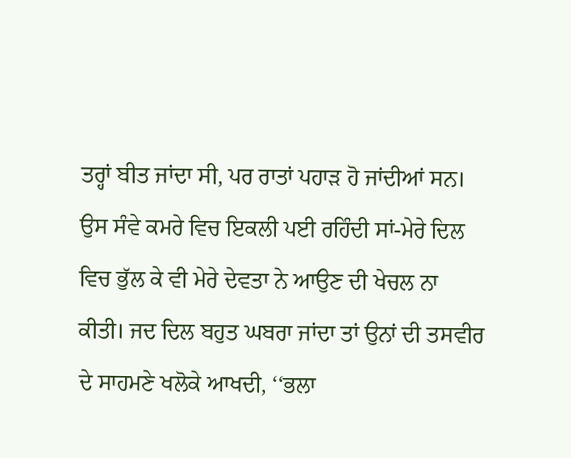ਤਰ੍ਹਾਂ ਬੀਤ ਜਾਂਦਾ ਸੀ, ਪਰ ਰਾਤਾਂ ਪਹਾੜ ਹੋ ਜਾਂਦੀਆਂ ਸਨ। ਉਸ ਸੰਵੇ ਕਮਰੇ ਵਿਚ ਇਕਲੀ ਪਈ ਰਹਿੰਦੀ ਸਾਂ-ਮੇਰੇ ਦਿਲ ਵਿਚ ਭੁੱਲ ਕੇ ਵੀ ਮੇਰੇ ਦੇਵਤਾ ਨੇ ਆਉਣ ਦੀ ਖੇਚਲ ਨਾ ਕੀਤੀ। ਜਦ ਦਿਲ ਬਹੁਤ ਘਬਰਾ ਜਾਂਦਾ ਤਾਂ ਉਨਾਂ ਦੀ ਤਸਵੀਰ ਦੇ ਸਾਹਮਣੇ ਖਲੋਕੇ ਆਖਦੀ, ‘‘ਭਲਾ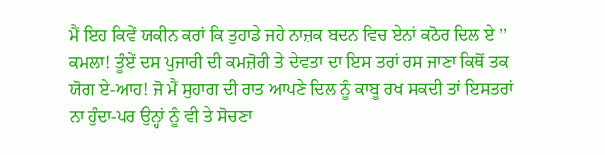ਮੈਂ ਇਹ ਕਿਵੇਂ ਯਕੀਨ ਕਰਾਂ ਕਿ ਤੁਹਾਡੇ ਜਹੇ ਨਾਜ਼ਕ ਬਦਨ ਵਿਚ ਏਨਾਂ ਕਠੋਰ ਦਿਲ ਏ ’’
ਕਮਲਾ! ਤੂੰਏਂ ਦਸ ਪੁਜਾਰੀ ਦੀ ਕਮਜ਼ੋਰੀ ਤੇ ਦੇਵਤਾ ਦਾ ਇਸ ਤਰਾਂ ਰਸ ਜਾਣਾ ਕਿਥੋਂ ਤਕ ਯੋਗ ਏ-ਆਹ! ਜੋ ਮੈਂ ਸੁਹਾਗ ਦੀ ਰਾਤ ਆਪਣੇ ਦਿਲ ਨੂੰ ਕਾਬੂ ਰਖ ਸਕਦੀ ਤਾਂ ਇਸਤਰਾਂ ਨਾ ਹੁੰਦਾ-ਪਰ ਉਨ੍ਹਾਂ ਨੂੰ ਵੀ ਤੇ ਸੋਚਣਾ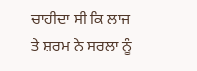ਚਾਹੀਦਾ ਸੀ ਕਿ ਲਾਜ ਤੇ ਸ਼ਰਮ ਨੇ ਸਰਲਾ ਨੂੰ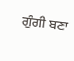ਗੁੰਗੀ ਬਣਾ